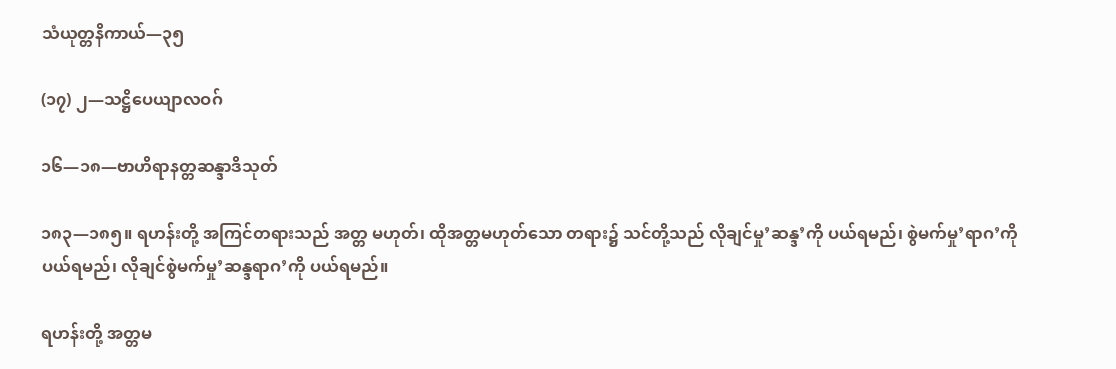သံယုတ္တနိကာယ်—၃၅

(၁၇) ၂—သဋ္ဌိပေယျာလဝဂ်

၁၆—၁၈—ဗာဟိရာနတ္တဆန္ဒာဒိသုတ်

၁၈၃—၁၈၅။ ရဟန်းတို့ အကြင်တရားသည် အတ္တ မဟုတ်၊ ထိုအတ္တမဟုတ်သော တရား၌ သင်တို့သည် လိုချင်မှု’ဆန္ဒ’ကို ပယ်ရမည်၊ စွဲမက်မှု’ရာဂ’ကို ပယ်ရမည်၊ လိုချင်စွဲမက်မှု’ဆန္ဒရာဂ’ကို ပယ်ရမည်။

ရဟန်းတို့ အတ္တမ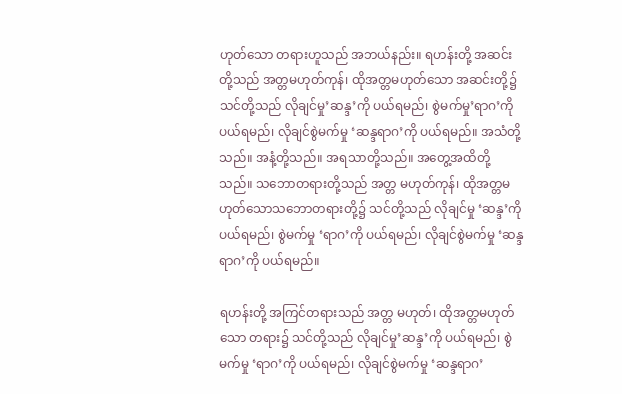ဟုတ်သော တရားဟူသည် အဘယ်နည်း။ ရဟန်းတို့ အဆင်းတို့သည် အတ္တမဟုတ်ကုန်၊ ထိုအတ္တမဟုတ်သော အဆင်းတို့၌ သင်တို့သည် လိုချင်မှု’ဆန္ဒ’ကို ပယ်ရမည်၊ စွဲမက်မှု’ရာဂ’ကို ပယ်ရမည်၊ လိုချင်စွဲမက်မှု ‘ဆန္ဒရာဂ’ကို ပယ်ရမည်။ အသံတို့သည်။ အနံ့တို့သည်။ အရသာတို့သည်။ အတွေ့အထိတို့သည်။ သဘောတရားတို့သည် အတ္တ မဟုတ်ကုန်၊ ထိုအတ္တမဟုတ်သောသဘောတရားတို့၌ သင်တို့သည် လိုချင်မှု ‘ဆန္ဒ’ကို ပယ်ရမည်၊ စွဲမက်မှု ‘ရာဂ’ကို ပယ်ရမည်၊ လိုချင်စွဲမက်မှု ‘ဆန္ဒရာဂ’ကို ပယ်ရမည်။

ရဟန်းတို့ အကြင်တရားသည် အတ္တ မဟုတ်၊ ထိုအတ္တမဟုတ်သော တရား၌ သင်တို့သည် လိုချင်မှု’ဆန္ဒ’ကို ပယ်ရမည်၊ စွဲမက်မှု ‘ရာဂ’ကို ပယ်ရမည်၊ လိုချင်စွဲမက်မှု ‘ဆန္ဒရာဂ’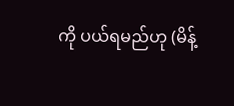ကို ပယ်ရမည်ဟု (မိန့်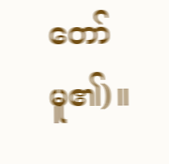တော်မူ၏)။